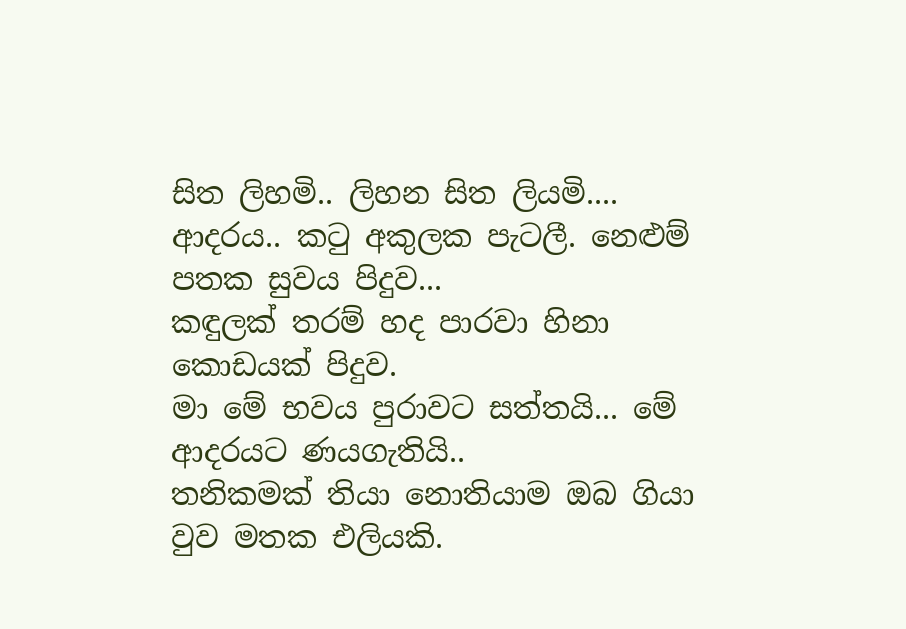සිත ලිහමි.. ලිහන සිත ලියමි....
ආදරය.. කටු අකුලක පැටලී. නෙළුම් පතක සුවය පිදුව...
කඳුලක් තරම් හද පාරවා හිනා කොඩයක් පිදුව.
මා මේ භවය පුරාවට සත්තයි... මේ ආදරයට ණයගැතියි..
තනිකමක් තියා නොතියාම ඔබ ගියා වුව මතක එලියකි.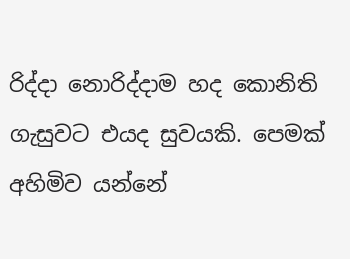රිද්දා නොරිද්දාම හද කොනිති ගැසුවට එයද සුවයකි. පෙමක් අහිමිව යන්නේ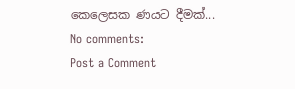කෙලෙසක ණයට දීමක්...
No comments:
Post a Comment